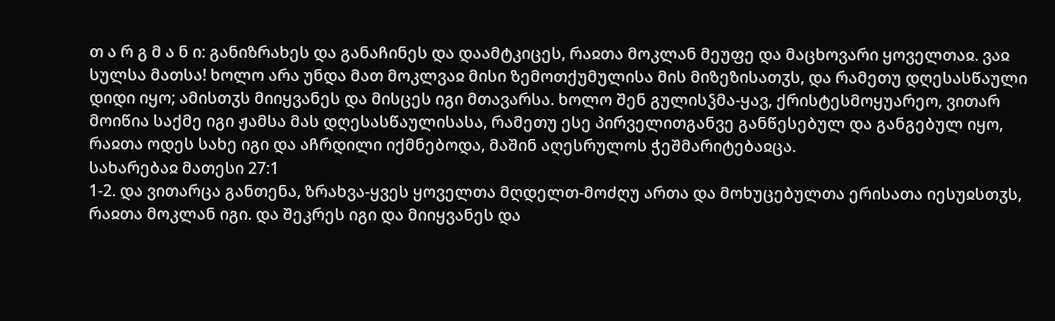თ ა რ გ მ ა ნ ი: განიზრახეს და განაჩინეს და დაამტკიცეს, რაჲთა მოკლან მეუფე და მაცხოვარი ყოველთაჲ. ვაჲ სულსა მათსა! ხოლო არა უნდა მათ მოკლვაჲ მისი ზემოთქუმულისა მის მიზეზისათჳს, და რამეთუ დღესასწაული დიდი იყო; ამისთჳს მიიყვანეს და მისცეს იგი მთავარსა. ხოლო შენ გულისჴმა-ყავ, ქრისტესმოყუარეო, ვითარ მოიწია საქმე იგი ჟამსა მას დღესასწაულისასა, რამეთუ ესე პირველითგანვე განწესებულ და განგებულ იყო, რაჲთა ოდეს სახე იგი და აჩრდილი იქმნებოდა, მაშინ აღესრულოს ჭეშმარიტებაჲცა.
სახარებაჲ მათესი 27:1
1-2. და ვითარცა განთენა, ზრახვა-ყვეს ყოველთა მღდელთ-მოძღუ ართა და მოხუცებულთა ერისათა იესუჲსთჳს, რაჲთა მოკლან იგი. და შეკრეს იგი და მიიყვანეს და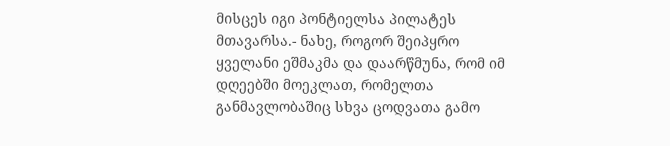მისცეს იგი პონტიელსა პილატეს მთავარსა.- ნახე, როგორ შეიპყრო ყველანი ეშმაკმა და დაარწმუნა, რომ იმ დღეებში მოეკლათ, რომელთა განმავლობაშიც სხვა ცოდვათა გამო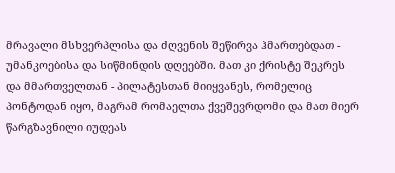მრავალი მსხვერპლისა და ძღვენის შეწირვა ჰმართებდათ - უმანკოებისა და სიწმინდის დღეებში. მათ კი ქრისტე შეკრეს და მმართველთან - პილატესთან მიიყვანეს, რომელიც პონტოდან იყო, მაგრამ რომაელთა ქვეშევრდომი და მათ მიერ წარგზავნილი იუდეას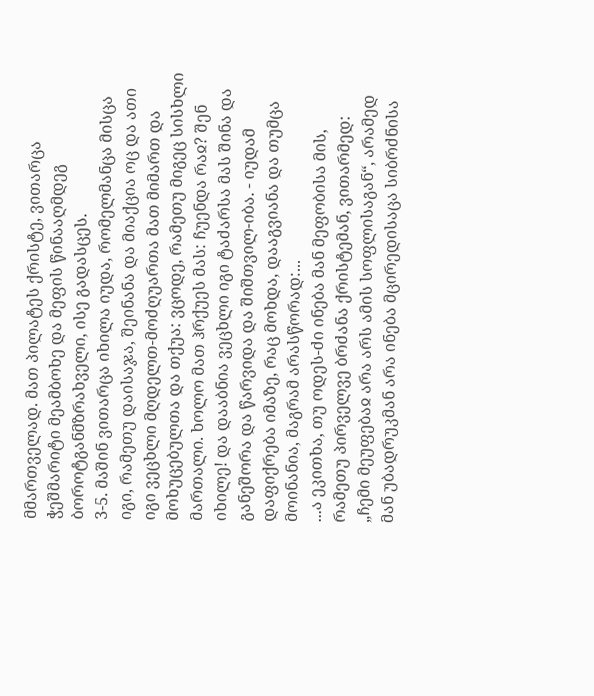მმართველად. მათ პილატეს ქრისტე, ვითარცა ჭეშმარიტი მეამბოხე და მეფის წინააღმდეგ ბოროტგანმზრახველი, ისე გადასცეს.
3-5. მაშინ ვითარცა იხილა იუდა, რომელმანცა მისცა იგი, რამეთუ დაისაჯა, შეინანა და მიაქცია ოც და ათი იგი ვეცხლი მღდელთ-მოძღუართა მათ მიმართ და მოხუცებულთა და თქუა: ვცოდე, რამეთუ მიგეც სისხლი მართალი. ხოლო მათ ჰრქუეს მას: ჩუენდა რაჲ? შენ იხილე! და დააბნია ვეცხლი იგი ტაძარსა მას შინა და განეშორა და წარვიდა და შიშთვილ-იბა. - იუდამ დაფიქრება იმაზე, რაც მოხდა, დააგვიანა და თუმცა მოინანია, მაგრამ არასწორად:...
...ა ეკითხა, თუ ოდეს-ძი ინება მან მეფობისა მის, რამეთუ პირველვე ბრძანა ქრისტემან, ვითარმედ: „ჩემი მეუფებაჲ არა არს ამის სოფლისაგან“, არამედ მან უბადრუკმან არა ინება მცირედისაცა სიბრძნისა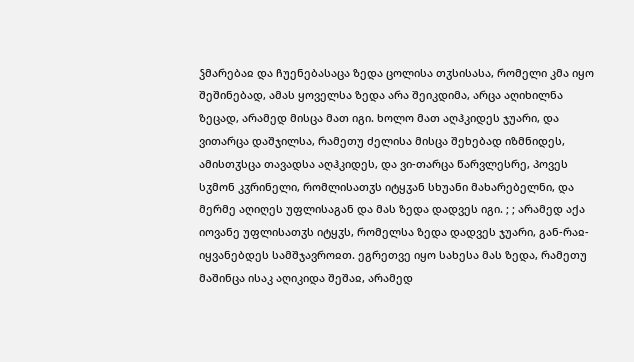ჴმარებაჲ და ჩუენებასაცა ზედა ცოლისა თჳსისასა, რომელი კმა იყო შეშინებად, ამას ყოველსა ზედა არა შეიკდიმა, არცა აღიხილნა ზეცად, არამედ მისცა მათ იგი. ხოლო მათ აღჰკიდეს ჯუარი, და ვითარცა დაშჯილსა, რამეთუ ძელისა მისცა შეხებად იზმნიდეს, ამისთჳსცა თავადსა აღჰკიდეს, და ვი-თარცა წარვლესრე, პოვეს სჳმონ კჳრინელი, რომლისათჳს იტყჳან სხუანი მახარებელნი, და მერმე აღიღეს უფლისაგან და მას ზედა დადვეს იგი. ; ; არამედ აქა იოვანე უფლისათჳს იტყჳს, რომელსა ზედა დადვეს ჯუარი, გან-რაჲ-იყვანებდეს სამშჯავროჲთ. ეგრეთვე იყო სახესა მას ზედა, რამეთუ მაშინცა ისაკ აღიკიდა შეშაჲ, არამედ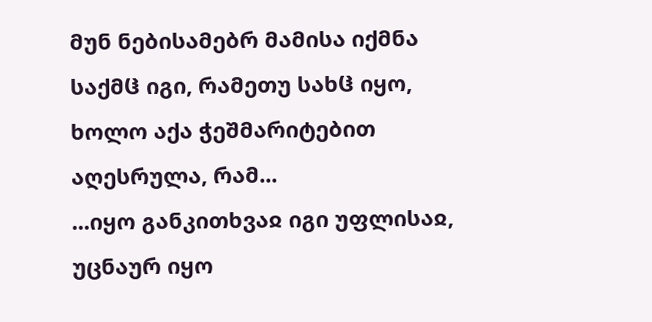მუნ ნებისამებრ მამისა იქმნა საქმჱ იგი, რამეთუ სახჱ იყო, ხოლო აქა ჭეშმარიტებით აღესრულა, რამ...
...იყო განკითხვაჲ იგი უფლისაჲ, უცნაურ იყო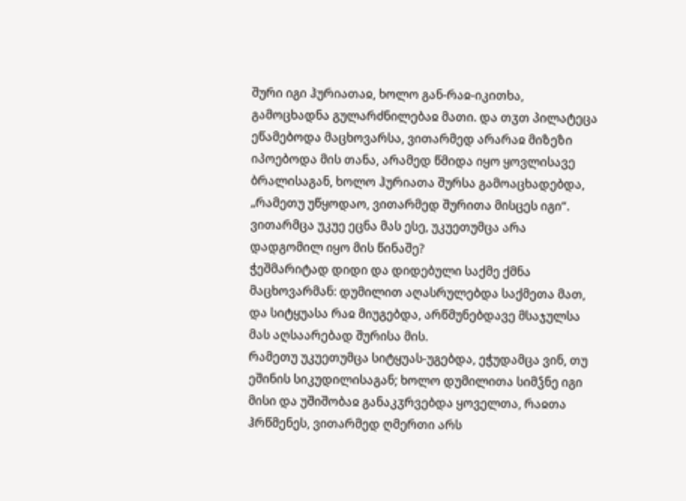შური იგი ჰურიათაჲ, ხოლო გან-რაჲ-იკითხა, გამოცხადნა გულარძნილებაჲ მათი. და თჳთ პილატეცა ეწამებოდა მაცხოვარსა, ვითარმედ არარაჲ მიზეზი იპოებოდა მის თანა, არამედ წმიდა იყო ყოვლისავე ბრალისაგან, ხოლო ჰურიათა შურსა გამოაცხადებდა, „რამეთუ უწყოდაო, ვითარმედ შურითა მისცეს იგი“. ვითარმცა უკუე ეცნა მას ესე, უკუეთუმცა არა დადგომილ იყო მის წინაშე?
ჭეშმარიტად დიდი და დიდებული საქმე ქმნა მაცხოვარმან: დუმილით აღასრულებდა საქმეთა მათ, და სიტყუასა რაჲ მიუგებდა, არწმუნებდავე მსაჯულსა მას აღსაარებად შურისა მის.
რამეთუ უკუეთუმცა სიტყუას-უგებდა, ეჭუდამცა ვინ, თუ ეშინის სიკუდილისაგან; ხოლო დუმილითა სიმჴნე იგი მისი და უშიშობაჲ განაკჳრვებდა ყოველთა, რაჲთა ჰრწმენეს, ვითარმედ ღმერთი არს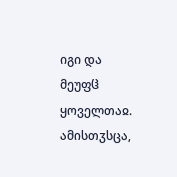იგი და მეუფჱ ყოველთაჲ.
ამისთჳსცა,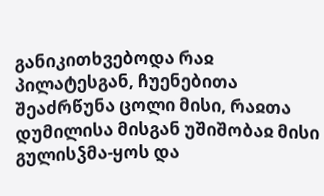განიკითხვებოდა რაჲ პილატესგან, ჩუენებითა შეაძრწუნა ცოლი მისი, რაჲთა დუმილისა მისგან უშიშობაჲ მისი გულისჴმა-ყოს და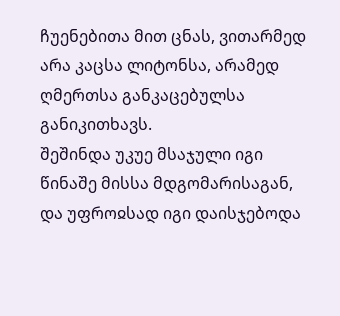ჩუენებითა მით ცნას, ვითარმედ არა კაცსა ლიტონსა, არამედ ღმერთსა განკაცებულსა განიკითხავს.
შეშინდა უკუე მსაჯული იგი წინაშე მისსა მდგომარისაგან, და უფროჲსად იგი დაისჯებოდა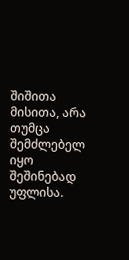შიშითა მისითა, არა თუმცა შემძლებელ იყო შეშინებად უფლისა.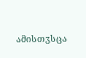ამისთჳსცა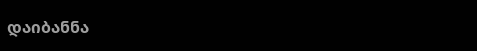დაიბანნა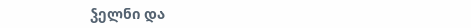ჴელნი და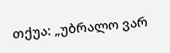თქუა: „უბრალო ვარ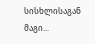სისხლისაგან მაგი...